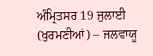ਅੰਮ੍ਰਿਤਸਰ 19 ਜੁਲਾਈ (ਖੁਰਮਣੀਆਂ) – ਜਲਵਾਯੂ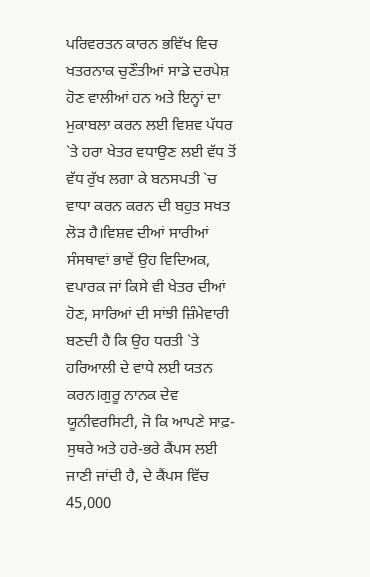ਪਰਿਵਰਤਨ ਕਾਰਨ ਭਵਿੱਖ ਵਿਚ ਖਤਰਨਾਕ ਚੁਣੌਤੀਆਂ ਸਾਡੇ ਦਰਪੇਸ਼ ਹੋਣ ਵਾਲੀਆਂ ਹਨ ਅਤੇ ਇਨ੍ਹਾਂ ਦਾ
ਮੁਕਾਬਲਾ ਕਰਨ ਲਈ ਵਿਸ਼ਵ ਪੱਧਰ `ਤੇ ਹਰਾ ਖੇਤਰ ਵਧਾਉਣ ਲਈ ਵੱਧ ਤੋਂ ਵੱਧ ਰੁੱਖ ਲਗਾ ਕੇ ਬਨਸਪਤੀ `ਚ ਵਾਧਾ ਕਰਨ ਕਰਨ ਦੀ ਬਹੁਤ ਸਖਤ ਲੋੜ ਹੈ।ਵਿਸ਼ਵ ਦੀਆਂ ਸਾਰੀਆਂ ਸੰਸਥਾਵਾਂ ਭਾਵੇਂ ਉਹ ਵਿਦਿਅਕ, ਵਪਾਰਕ ਜਾਂ ਕਿਸੇ ਵੀ ਖੇਤਰ ਦੀਆਂ ਹੋਣ, ਸਾਰਿਆਂ ਦੀ ਸਾਂਝੀ ਜ਼ਿੰਮੇਵਾਰੀ ਬਣਦੀ ਹੈ ਕਿ ਉਹ ਧਰਤੀ `ਤੇ ਹਰਿਆਲੀ ਦੇ ਵਾਧੇ ਲਈ ਯਤਨ ਕਰਨ।ਗੁਰੂ ਨਾਨਕ ਦੇਵ ਯੂਨੀਵਰਸਿਟੀ, ਜੋ ਕਿ ਆਪਣੇ ਸਾਫ਼-ਸੁਥਰੇ ਅਤੇ ਹਰੇ-ਭਰੇ ਕੈਂਪਸ ਲਈ ਜਾਣੀ ਜਾਂਦੀ ਹੈ, ਦੇ ਕੈਂਪਸ ਵਿੱਚ 45,000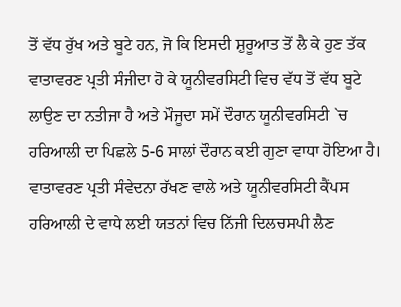ਤੋਂ ਵੱਧ ਰੁੱਖ ਅਤੇ ਬੂਟੇ ਹਨ, ਜੋ ਕਿ ਇਸਦੀ ਸ਼ੁਰੂਆਤ ਤੋਂ ਲੈ ਕੇ ਹੁਣ ਤੱਕ ਵਾਤਾਵਰਣ ਪ੍ਰਤੀ ਸੰਜੀਦਾ ਹੋ ਕੇ ਯੂਨੀਵਰਸਿਟੀ ਵਿਚ ਵੱਧ ਤੋਂ ਵੱਧ ਬੂਟੇ ਲਾਉਣ ਦਾ ਨਤੀਜਾ ਹੈ ਅਤੇ ਮੌਜੂਦਾ ਸਮੇਂ ਦੌਰਾਨ ਯੂਨੀਵਰਸਿਟੀ `ਚ ਹਰਿਆਲੀ ਦਾ ਪਿਛਲੇ 5-6 ਸਾਲਾਂ ਦੌਰਾਨ ਕਈ ਗੁਣਾ ਵਾਧਾ ਹੋਇਆ ਹੈ।
ਵਾਤਾਵਰਣ ਪ੍ਰਤੀ ਸੰਵੇਦਨਾ ਰੱਖਣ ਵਾਲੇ ਅਤੇ ਯੂਨੀਵਰਸਿਟੀ ਕੈਂਪਸ ਹਰਿਆਲੀ ਦੇ ਵਾਧੇ ਲਈ ਯਤਨਾਂ ਵਿਚ ਨਿੱਜੀ ਦਿਲਚਸਪੀ ਲੈਣ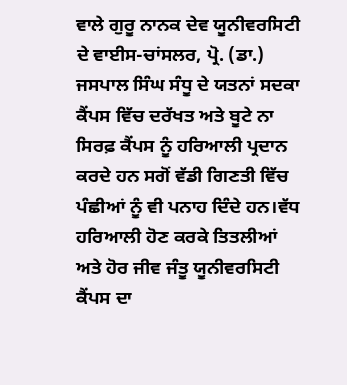ਵਾਲੇ ਗੁਰੂ ਨਾਨਕ ਦੇਵ ਯੂਨੀਵਰਸਿਟੀ ਦੇ ਵਾਈਸ-ਚਾਂਸਲਰ, ਪ੍ਰੋ. (ਡਾ.) ਜਸਪਾਲ ਸਿੰਘ ਸੰਧੂ ਦੇ ਯਤਨਾਂ ਸਦਕਾ ਕੈਂਪਸ ਵਿੱਚ ਦਰੱਖਤ ਅਤੇ ਬੂਟੇ ਨਾ ਸਿਰਫ਼ ਕੈਂਪਸ ਨੂੰ ਹਰਿਆਲੀ ਪ੍ਰਦਾਨ ਕਰਦੇ ਹਨ ਸਗੋਂ ਵੱਡੀ ਗਿਣਤੀ ਵਿੱਚ ਪੰਛੀਆਂ ਨੂੰ ਵੀ ਪਨਾਹ ਦਿੰਦੇ ਹਨ।ਵੱਧ ਹਰਿਆਲੀ ਹੋਣ ਕਰਕੇ ਤਿਤਲੀਆਂ ਅਤੇ ਹੋਰ ਜੀਵ ਜੰਤੂ ਯੂਨੀਵਰਸਿਟੀ ਕੈਂਪਸ ਦਾ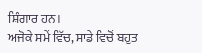ਸ਼ਿੰਗਾਰ ਹਨ।
ਅਜੋਕੇ ਸਮੇਂ ਵਿੱਚ, ਸਾਡੇ ਵਿਚੋਂ ਬਹੁਤ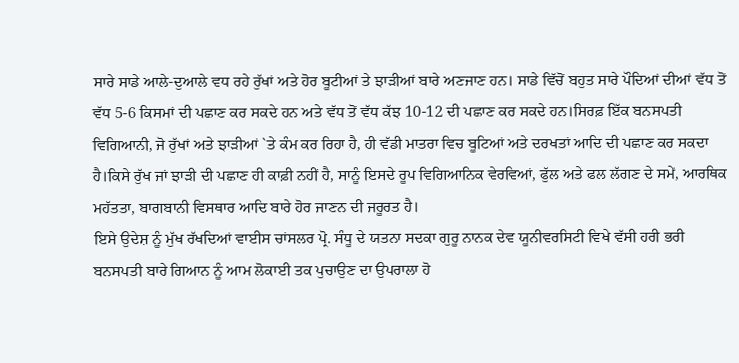ਸਾਰੇ ਸਾਡੇ ਆਲੇ-ਦੁਆਲੇ ਵਧ ਰਹੇ ਰੁੱਖਾਂ ਅਤੇ ਹੋਰ ਬੂਟੀਆਂ ਤੇ ਝਾੜੀਆਂ ਬਾਰੇ ਅਣਜਾਣ ਹਨ। ਸਾਡੇ ਵਿੱਚੋਂ ਬਹੁਤ ਸਾਰੇ ਪੌਦਿਆਂ ਦੀਆਂ ਵੱਧ ਤੋਂ ਵੱਧ 5-6 ਕਿਸਮਾਂ ਦੀ ਪਛਾਣ ਕਰ ਸਕਦੇ ਹਨ ਅਤੇ ਵੱਧ ਤੋਂ ਵੱਧ ਕੱਝ 10-12 ਦੀ ਪਛਾਣ ਕਰ ਸਕਦੇ ਹਨ।ਸਿਰਫ਼ ਇੱਕ ਬਨਸਪਤੀ ਵਿਗਿਆਨੀ, ਜੋ ਰੁੱਖਾਂ ਅਤੇ ਝਾੜੀਆਂ `ਤੇ ਕੰਮ ਕਰ ਰਿਹਾ ਹੈ, ਹੀ ਵੱਡੀ ਮਾਤਰਾ ਵਿਚ ਬੂਟਿਆਂ ਅਤੇ ਦਰਖਤਾਂ ਆਦਿ ਦੀ ਪਛਾਣ ਕਰ ਸਕਦਾ ਹੈ।ਕਿਸੇ ਰੁੱਖ ਜਾਂ ਝਾੜੀ ਦੀ ਪਛਾਣ ਹੀ ਕਾਫ਼ੀ ਨਹੀਂ ਹੈ, ਸਾਨੂੰ ਇਸਦੇ ਰੂਪ ਵਿਗਿਆਨਿਕ ਵੇਰਵਿਆਂ, ਫੁੱਲ ਅਤੇ ਫਲ ਲੱਗਣ ਦੇ ਸਮੇਂ, ਆਰਥਿਕ ਮਹੱਤਤਾ, ਬਾਗਬਾਨੀ ਵਿਸਥਾਰ ਆਦਿ ਬਾਰੇ ਹੋਰ ਜਾਣਨ ਦੀ ਜਰੂਰਤ ਹੈ।
ਇਸੇ ਉਦੇਸ਼ ਨੂੰ ਮੁੱਖ ਰੱਖਦਿਆਂ ਵਾਈਸ ਚਾਂਸਲਰ ਪ੍ਰੋ. ਸੰਧੂ ਦੇ ਯਤਨਾ ਸਦਕਾ ਗੁਰੂ ਨਾਨਕ ਦੇਵ ਯੂਨੀਵਰਸਿਟੀ ਵਿਖੇ ਵੱਸੀ ਹਰੀ ਭਰੀ ਬਨਸਪਤੀ ਬਾਰੇ ਗਿਆਨ ਨੂੰ ਆਮ ਲੋਕਾਈ ਤਕ ਪੁਚਾਉਣ ਦਾ ਉਪਰਾਲਾ ਹੋ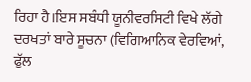ਰਿਹਾ ਹੈ।ਇਸ ਸਬੰਧੀ ਯੂਨੀਵਰਸਿਟੀ ਵਿਖੇ ਲੱਗੇ ਦਰਖਤਾਂ ਬਾਰੇ ਸੂਚਨਾ (ਵਿਗਿਆਨਿਕ ਵੇਰਵਿਆਂ, ਫੁੱਲ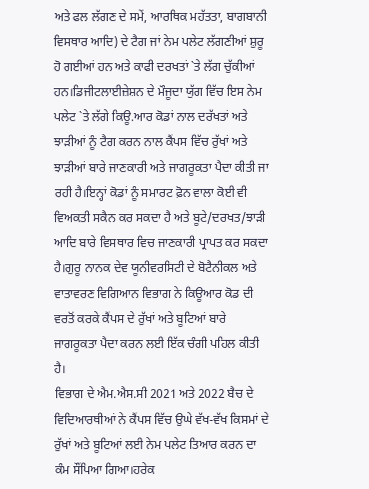ਅਤੇ ਫਲ ਲੱਗਣ ਦੇ ਸਮੇਂ, ਆਰਥਿਕ ਮਹੱਤਤਾ, ਬਾਗਬਾਨੀ ਵਿਸਥਾਰ ਆਦਿ) ਦੇ ਟੈਗ ਜਾਂ ਨੇਮ ਪਲੇਟ ਲੱਗਣੀਆਂ ਸ਼ੁਰੂ ਹੋ ਗਈਆਂ ਹਨ ਅਤੇ ਕਾਫੀ ਦਰਖਤਾਂ `ਤੇ ਲੱਗ ਚੁੱਕੀਆਂ ਹਨ।ਡਿਜੀਟਲਾਈਜ਼ੇਸ਼ਨ ਦੇ ਮੌਜੂਦਾ ਯੁੱਗ ਵਿੱਚ ਇਸ ਨੇਮ ਪਲੇਟ `ਤੇ ਲੱਗੇ ਕਿਊ.ਆਰ ਕੋਡਾਂ ਨਾਲ ਦਰੱਖਤਾਂ ਅਤੇ ਝਾੜੀਆਂ ਨੂੰ ਟੈਗ ਕਰਨ ਨਾਲ ਕੈਂਪਸ ਵਿੱਚ ਰੁੱਖਾਂ ਅਤੇ ਝਾੜੀਆਂ ਬਾਰੇ ਜਾਣਕਾਰੀ ਅਤੇ ਜਾਗਰੂਕਤਾ ਪੈਦਾ ਕੀਤੀ ਜਾ ਰਹੀ ਹੈ।ਇਨ੍ਹਾਂ ਕੋਡਾਂ ਨੂੰ ਸਮਾਰਟ ਫ਼ੋਨ ਵਾਲਾ ਕੋਈ ਵੀ ਵਿਅਕਤੀ ਸਕੈਨ ਕਰ ਸਕਦਾ ਹੈ ਅਤੇ ਬੂਟੇ/ਦਰਖਤ/ਝਾੜੀ ਆਦਿ ਬਾਰੇ ਵਿਸਥਾਰ ਵਿਚ ਜਾਣਕਾਰੀ ਪ੍ਰਾਪਤ ਕਰ ਸਕਦਾ ਹੈ।ਗੁਰੂ ਨਾਨਕ ਦੇਵ ਯੂਨੀਵਰਸਿਟੀ ਦੇ ਬੋਟੈਨੀਕਲ ਅਤੇ ਵਾਤਾਵਰਣ ਵਿਗਿਆਨ ਵਿਭਾਗ ਨੇ ਕਿਊਆਰ ਕੋਡ ਦੀ ਵਰਤੋਂ ਕਰਕੇ ਕੈਂਪਸ ਦੇ ਰੁੱਖਾਂ ਅਤੇ ਬੂਟਿਆਂ ਬਾਰੇ ਜਾਗਰੂਕਤਾ ਪੈਦਾ ਕਰਨ ਲਈ ਇੱਕ ਚੰਗੀ ਪਹਿਲ ਕੀਤੀ ਹੈ।
ਵਿਭਾਗ ਦੇ ਐਮ.ਐਸ.ਸੀ 2021 ਅਤੇ 2022 ਬੈਚ ਦੇ ਵਿਦਿਆਰਥੀਆਂ ਨੇ ਕੈਂਪਸ ਵਿੱਚ ਉਘੇ ਵੱਖ-ਵੱਖ ਕਿਸਮਾਂ ਦੇ ਰੁੱਖਾਂ ਅਤੇ ਬੂਟਿਆਂ ਲਈ ਨੇਮ ਪਲੇਟ ਤਿਆਰ ਕਰਨ ਦਾ ਕੰਮ ਸੌਂਪਿਆ ਗਿਆ।ਹਰੇਕ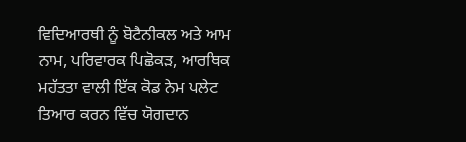ਵਿਦਿਆਰਥੀ ਨੂੰ ਬੋਟੈਨੀਕਲ ਅਤੇ ਆਮ ਨਾਮ, ਪਰਿਵਾਰਕ ਪਿਛੋਕੜ, ਆਰਥਿਕ ਮਹੱਤਤਾ ਵਾਲੀ ਇੱਕ ਕੋਡ ਨੇਮ ਪਲੇਟ ਤਿਆਰ ਕਰਨ ਵਿੱਚ ਯੋਗਦਾਨ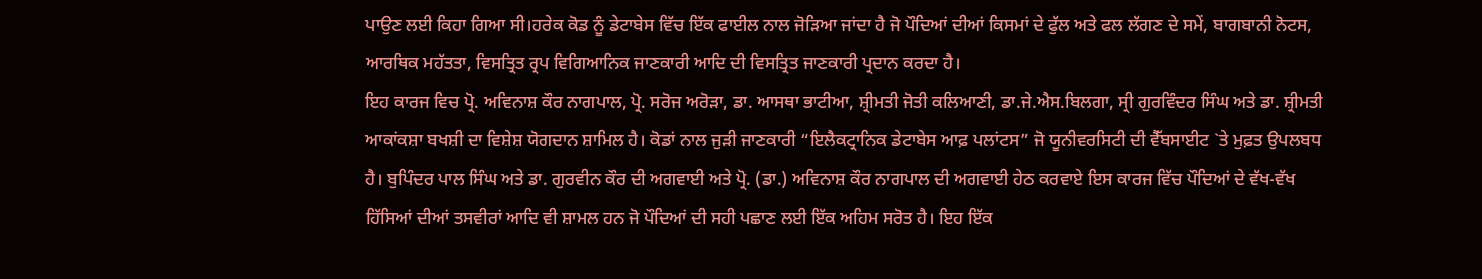ਪਾਉਣ ਲਈ ਕਿਹਾ ਗਿਆ ਸੀ।ਹਰੇਕ ਕੋਡ ਨੂੰ ਡੇਟਾਬੇਸ ਵਿੱਚ ਇੱਕ ਫਾਈਲ ਨਾਲ ਜੋੜਿਆ ਜਾਂਦਾ ਹੈ ਜੋ ਪੌਦਿਆਂ ਦੀਆਂ ਕਿਸਮਾਂ ਦੇ ਫੁੱਲ ਅਤੇ ਫਲ ਲੱਗਣ ਦੇ ਸਮੇਂ, ਬਾਗਬਾਨੀ ਨੋਟਸ, ਆਰਥਿਕ ਮਹੱਤਤਾ, ਵਿਸਤ੍ਰਿਤ ਰ੍ਰਪ ਵਿਗਿਆਨਿਕ ਜਾਣਕਾਰੀ ਆਦਿ ਦੀ ਵਿਸਤ੍ਰਿਤ ਜਾਣਕਾਰੀ ਪ੍ਰਦਾਨ ਕਰਦਾ ਹੈ।
ਇਹ ਕਾਰਜ ਵਿਚ ਪ੍ਰੋ. ਅਵਿਨਾਸ਼ ਕੌਰ ਨਾਗਪਾਲ, ਪ੍ਰੋ. ਸਰੋਜ ਅਰੋੜਾ, ਡਾ. ਆਸਥਾ ਭਾਟੀਆ, ਸ਼੍ਰੀਮਤੀ ਜੋਤੀ ਕਲਿਆਣੀ, ਡਾ.ਜੇ.ਐਸ.ਬਿਲਗਾ, ਸ੍ਰੀ ਗੁਰਵਿੰਦਰ ਸਿੰਘ ਅਤੇ ਡਾ. ਸ਼੍ਰੀਮਤੀ ਆਕਾਂਕਸ਼ਾ ਬਖਸ਼ੀ ਦਾ ਵਿਸ਼ੇਸ਼ ਯੋਗਦਾਨ ਸ਼ਾਮਿਲ ਹੈ। ਕੋਡਾਂ ਨਾਲ ਜੁੜੀ ਜਾਣਕਾਰੀ “ਇਲੈਕਟ੍ਰਾਨਿਕ ਡੇਟਾਬੇਸ ਆਫ਼ ਪਲਾਂਟਸ” ਜੋ ਯੂਨੀਵਰਸਿਟੀ ਦੀ ਵੈੱਬਸਾਈਟ `ਤੇ ਮੁਫ਼ਤ ਉਪਲਬਧ ਹੈ। ਬੁਪਿੰਦਰ ਪਾਲ ਸਿੰਘ ਅਤੇ ਡਾ. ਗੁਰਵੀਨ ਕੌਰ ਦੀ ਅਗਵਾਈ ਅਤੇ ਪ੍ਰੋ. (ਡਾ.) ਅਵਿਨਾਸ਼ ਕੌਰ ਨਾਗਪਾਲ ਦੀ ਅਗਵਾਈ ਹੇਠ ਕਰਵਾਏ ਇਸ ਕਾਰਜ ਵਿੱਚ ਪੌਦਿਆਂ ਦੇ ਵੱਖ-ਵੱਖ ਹਿੱਸਿਆਂ ਦੀਆਂ ਤਸਵੀਰਾਂ ਆਦਿ ਵੀ ਸ਼ਾਮਲ ਹਨ ਜੋ ਪੌਦਿਆਂ ਦੀ ਸਹੀ ਪਛਾਣ ਲਈ ਇੱਕ ਅਹਿਮ ਸਰੋਤ ਹੈ। ਇਹ ਇੱਕ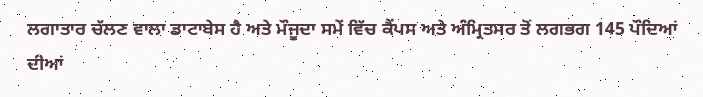ਲਗਾਤਾਰ ਚੱਲਣ ਵਾਲਾ ਡਾਟਾਬੇਸ ਹੈ ਅਤੇ ਮੌਜੂਦਾ ਸਮੇਂ ਵਿੱਚ ਕੈਂਪਸ ਅਤੇ ਅੰਮ੍ਰਿਤਸਰ ਤੋਂ ਲਗਭਗ 145 ਪੌਦਿਆਂ ਦੀਆਂ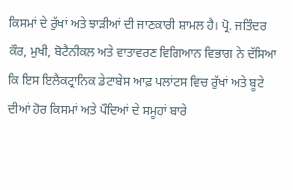ਕਿਸਮਾਂ ਦੇ ਰੁੱਖਾਂ ਅਤੇ ਝਾੜੀਆਂ ਦੀ ਜਾਣਕਾਰੀ ਸ਼ਾਮਲ ਹੈ। ਪ੍ਰੋ. ਜਤਿੰਦਰ ਕੌਰ, ਮੁਖੀ, ਬੋਟੈਨੀਕਲ ਅਤੇ ਵਾਤਾਵਰਣ ਵਿਗਿਆਨ ਵਿਭਾਗ ਨੇ ਦੱਸਿਆ ਕਿ ਇਸ ਇਲੈਕਟ੍ਰਾਨਿਕ ਡੇਟਾਬੇਸ ਆਫ਼ ਪਲਾਂਟਸ ਵਿਚ ਰੁੱਖਾਂ ਅਤੇ ਬੂਟੇ ਦੀਆਂ ਹੋਰ ਕਿਸਮਾਂ ਅਤੇ ਪੌਦਿਆਂ ਦੇ ਸਮੂਹਾਂ ਬਾਰੇ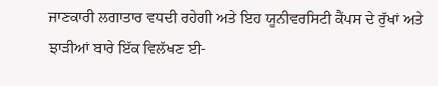ਜਾਣਕਾਰੀ ਲਗਾਤਾਰ ਵਧਦੀ ਰਹੇਗੀ ਅਤੇ ਇਹ ਯੂਨੀਵਰਸਿਟੀ ਕੈਂਪਸ ਦੇ ਰੁੱਖਾਂ ਅਤੇ ਝਾੜੀਆਂ ਬਾਰੇ ਇੱਕ ਵਿਲੱਖਣ ਈ-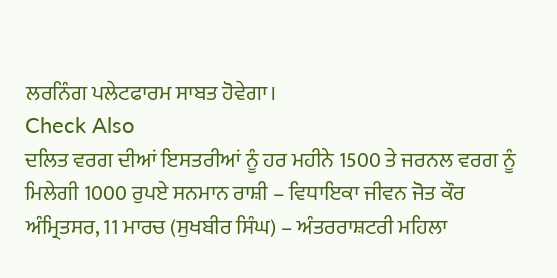ਲਰਨਿੰਗ ਪਲੇਟਫਾਰਮ ਸਾਬਤ ਹੋਵੇਗਾ।
Check Also
ਦਲਿਤ ਵਰਗ ਦੀਆਂ ਇਸਤਰੀਆਂ ਨੂੰ ਹਰ ਮਹੀਨੇ 1500 ਤੇ ਜਰਨਲ ਵਰਗ ਨੂੰ ਮਿਲੇਗੀ 1000 ਰੁਪਏ ਸਨਮਾਨ ਰਾਸ਼ੀ – ਵਿਧਾਇਕਾ ਜੀਵਨ ਜੋਤ ਕੌਰ
ਅੰਮ੍ਰਿਤਸਰ, 11 ਮਾਰਚ (ਸੁਖਬੀਰ ਸਿੰਘ) – ਅੰਤਰਰਾਸ਼ਟਰੀ ਮਹਿਲਾ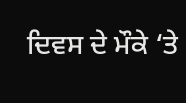ਦਿਵਸ ਦੇ ਮੌਕੇ ‘ਤੇ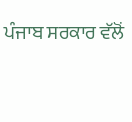ਪੰਜਾਬ ਸਰਕਾਰ ਵੱਲੋਂ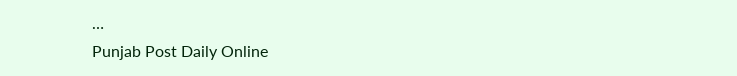…
Punjab Post Daily Online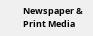Newspaper & Print Media